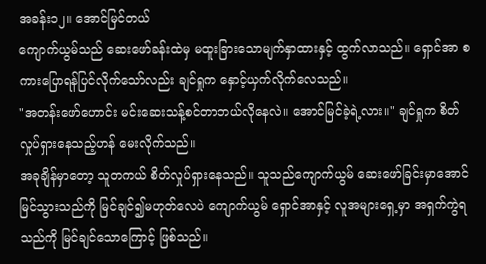အခန်း၁၂။ အောင်မြင်တယ်
ကျောက်ယွမ်သည် ဆေးဖော်ခန်းထဲမှ မထူးခြားသောမျက်နှာထားနှင့် ထွက်လာသည်။ ရှောင်အာ စကားပြောရန်ပြင်လိုက်သော်လည်း ချင်ရှုက နှောင့်ယှက်လိုက်လေသည်။
"အတန်းဖော်ဟောင်း မင်းဆေးသန့်စင်တာဘယ်လိုနေလဲ။ အောင်မြင်ခဲ့ရဲ့လား။" ချင်ရှုက စိတ်လှုပ်ရှားနေသည့်ဟန် မေးလိုက်သည်။
အခုချိန်မှာတော့ သူတကယ် စိတ်လှုပ်ရှားနေသည်။ သူသည်ကျောက်ယွမ် ဆေးဖော်ခြင်းမှာအောင်မြင်သွားသည်ကို မြင်ချင်၍မဟုတ်လေပဲ ကျောက်ယွမ် ရှောင်အာနှင့် လူအများရှေ့မှာ အရှက်ကွဲရသည်ကို မြင်ချင်သောကြောင့် ဖြစ်သည်။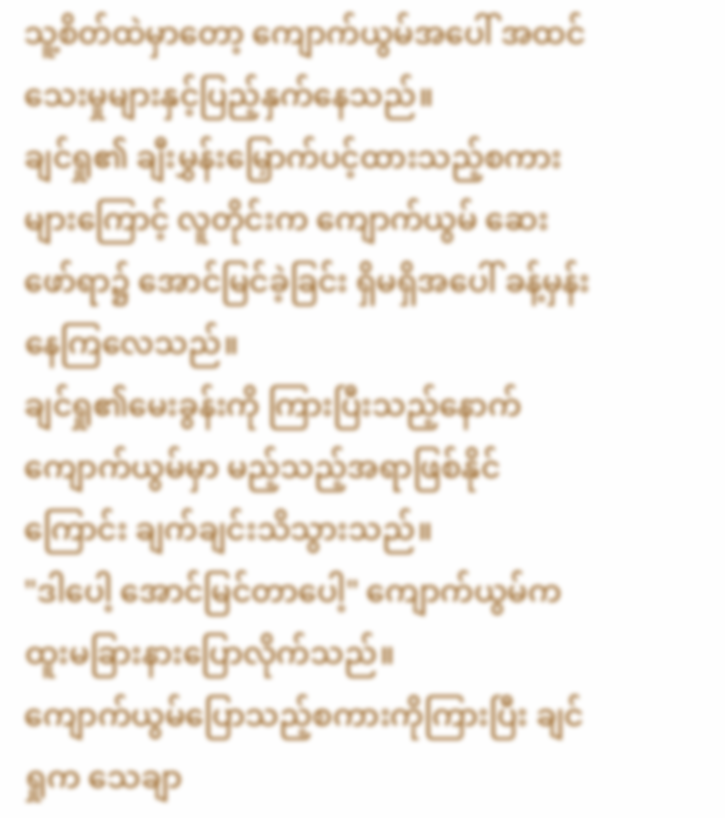သူ့စိတ်ထဲမှာတော့ ကျောက်ယွမ်အပေါ် အထင်သေးမှုများနှင့်ပြည့်နှက်နေသည်။
ချင်ရှု၏ ချီးမွှန်းမြှောက်ပင့်ထားသည့်စကားများကြောင့် လူတိုင်းက ကျောက်ယွမ် ဆေးဖော်ရာ၌ အောင်မြင်ခဲ့ခြင်း ရှိမရှိအပေါ် ခန့်မှန်းနေကြလေသည်။
ချင်ရှု၏မေးခွန်းကို ကြားပြီးသည့်နောက် ကျောက်ယွမ်မှာ မည့်သည့်အရာဖြစ်နိုင်ကြောင်း ချက်ချင်းသိသွားသည်။
"ဒါပေါ့ အောင်မြင်တာပေါ့" ကျောက်ယွမ်က ထူးမခြားနားပြောလိုက်သည်။
ကျောက်ယွမ်ပြောသည့်စကားကိုကြားပြီး ချင်ရှုက သေချာ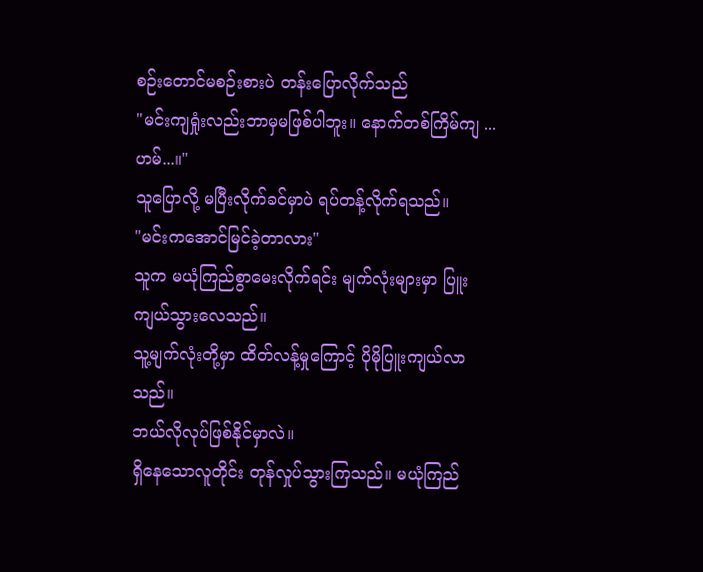စဉ်းတောင်မစဉ်းစားပဲ တန်းပြောလိုက်သည်
"မင်းကျရှုံးလည်းဘာမှမဖြစ်ပါဘူး။ နောက်တစ်ကြိမ်ကျ ... ဟမ်...။"
သူပြောလို့ မပြီးလိုက်ခင်မှာပဲ ရပ်တန့်လိုက်ရသည်။
"မင်းကအောင်မြင်ခဲ့တာလား"
သူက မယုံကြည်စွာမေးလိုက်ရင်း မျက်လုံးများမှာ ပြူးကျယ်သွားလေသည်။
သူ့မျက်လုံးတို့မှာ ထိတ်လန့်မှုကြောင့် ပိုမိုပြူးကျယ်လာသည်။
ဘယ်လိုလုပ်ဖြစ်နိုင်မှာလဲ။
ရှိနေသောလူတိုင်း တုန်လှုပ်သွားကြသည်။ မယုံကြည်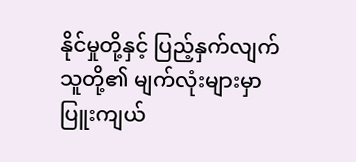နိုင်မှုတို့နှင့် ပြည့်နှက်လျက် သူတို့၏ မျက်လုံးများမှာ ပြူးကျယ်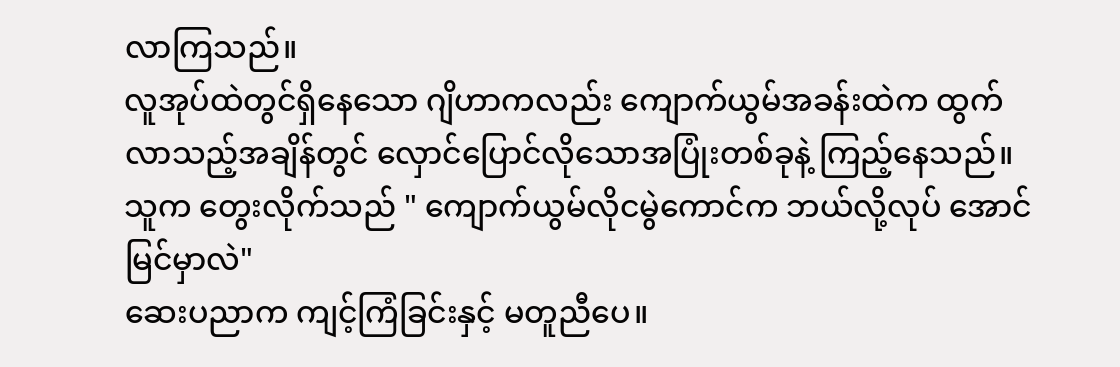လာကြသည်။
လူအုပ်ထဲတွင်ရှိနေသော ဂျိဟာကလည်း ကျောက်ယွမ်အခန်းထဲက ထွက်လာသည့်အချိန်တွင် လှောင်ပြောင်လိုသောအပြုံးတစ်ခုနဲ့ ကြည့်နေသည်။
သူက တွေးလိုက်သည် " ကျောက်ယွမ်လိုငမွဲကောင်က ဘယ်လို့လုပ် အောင်မြင်မှာလဲ"
ဆေးပညာက ကျင့်ကြံခြင်းနှင့် မတူညီပေ။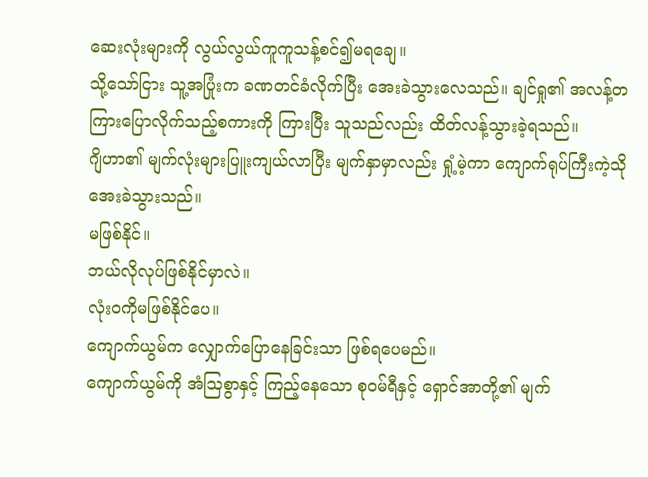ဆေးလုံးများကို လွယ်လွယ်ကူကူသန့်စင်၍မရချေ။
သို့သော်ငြား သူ့အပြုံးက ခဏတင်ခံလိုက်ပြီး အေးခဲသွားလေသည်။ ချင်ရှု၏ အလန့်တကြားပြောလိုက်သည့်စကားကို ကြားပြီး သူသည်လည်း ထိတ်လန့်သွားခဲ့ရသည်။
ဂျိဟာ၏ မျက်လုံးများပြူးကျယ်လာပြီး မျက်နှာမှာလည်း ရှုံ့မဲ့ကာ ကျောက်ရုပ်ကြီးကဲ့သို အေးခဲသွားသည်။
မဖြစ်နိုင်။
ဘယ်လိုလုပ်ဖြစ်နိုင်မှာလဲ။
လုံးဝကိုမဖြစ်နိုင်ပေ။
ကျောက်ယွမ်က လျှောက်ပြောနေခြင်းသာ ဖြစ်ရပေမည်။
ကျောက်ယွမ်ကို အံဩစွာနှင့် ကြည့်နေသော စုဝမ်ရီနှင့် ရှောင်အာတို့၏ မျက်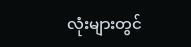လုံးများတွင်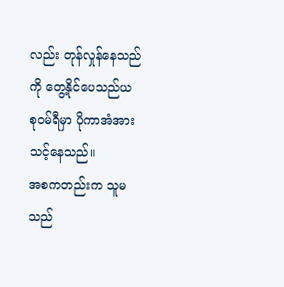လည်း တုန်လှုန်နေသည်ကို တွေ့နိုင်ပေသည်ယ
စုဝမ်ရီမှာ ပိုကာအံအားသင့်နေသည်။
အစကတည်းက သူမသည်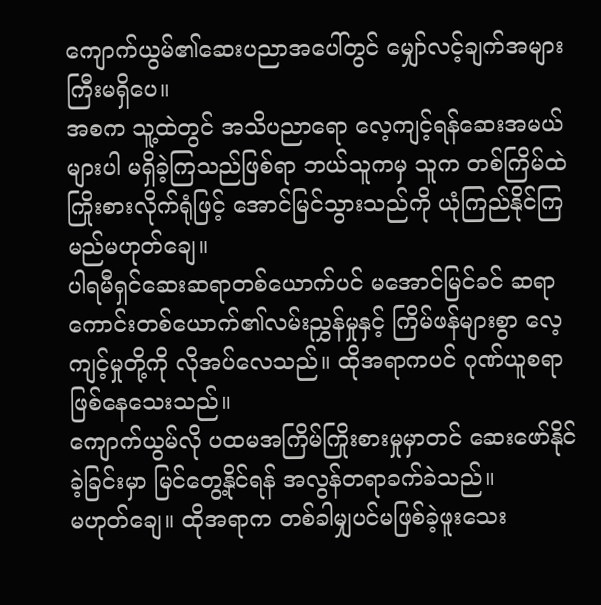ကျောက်ယွမ်၏ဆေးပညာအပေါ်တွင် မျှော်လင့်ချက်အများကြီးမရှိပေ။
အစက သူ့ထဲတွင် အသိပညာရော လေ့ကျင့်ရန်ဆေးအမယ်များပါ မရှိခဲ့ကြသည်ဖြစ်ရာ ဘယ်သူကမှ သူက တစ်ကြိမ်ထဲကြိုးစားလိုက်ရုံဖြင့် အောင်မြင်သွားသည်ကို ယုံကြည်နိုင်ကြမည်မဟုတ်ချေ။
ပါရမီရှင်ဆေးဆရာတစ်ယောက်ပင် မအောင်မြင်ခင် ဆရာကောင်းတစ်ယောက်၏လမ်းညွှန်မှုနှင့် ကြိမ်ဖန်များစွာ လေ့ကျင့်မှုတို့ကို လိုအပ်လေသည်။ ထိုအရာကပင် ဂုဏ်ယူစရာဖြစ်နေသေးသည်။
ကျောက်ယွမ်လို ပထမအကြိမ်ကြိုးစားမှုမှာတင် ဆေးဖော်နိုင်ခဲ့ခြင်းမှာ မြင်တွေ့နိုင်ရန် အလွန်တရာခက်ခဲသည်။
မဟုတ်ချေ။ ထိုအရာက တစ်ခါမျှပင်မဖြစ်ခဲ့ဖူးသေး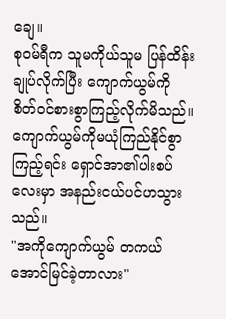ချေ။
စုဝမ်ရီက သူမကိုယ်သူမ ပြန်ထိန်းချုပ်လိုက်ပြီး ကျောက်ယွမ်ကို စိတ်ဝင်စားစွာကြည့်လိုက်မိသည်။
ကျောက်ယွမ်ကိုမယုံကြည်နိုင်စွာကြည့်ရင်း ရှောင်အာ၏ပါးစပ်လေးမှာ အနည်းငယ်ပင်ဟသွားသည်။
"အကိုကျောက်ယွမ် တကယ်အောင်မြင်ခဲ့တာလား"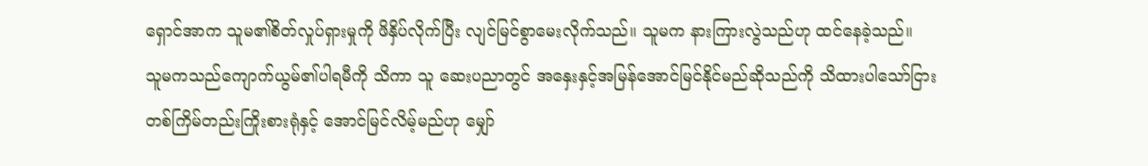ရှောင်အာက သူမ၏စိတ်လှုပ်ရှားမှုကို ဖိနှိပ်လိုက်ပြီး လျင်မြင်စွာမေးလိုက်သည်။ သူမက နားကြားလွဲသည်ဟု ထင်နေခဲ့သည်။
သူမကသည်ကျောက်ယွမ်၏ပါရမီကို သိကာ သူ ဆေးပညာတွင် အနှေးနှင့်အမြန်အောင်မြင်နိုင်မည်ဆိုသည်ကို သိထားပါသော်ငြား တစ်ကြိမ်တည်းကြိုးစားရုံနှင့် အောင်မြင်လိမ့်မည်ဟု မျှော်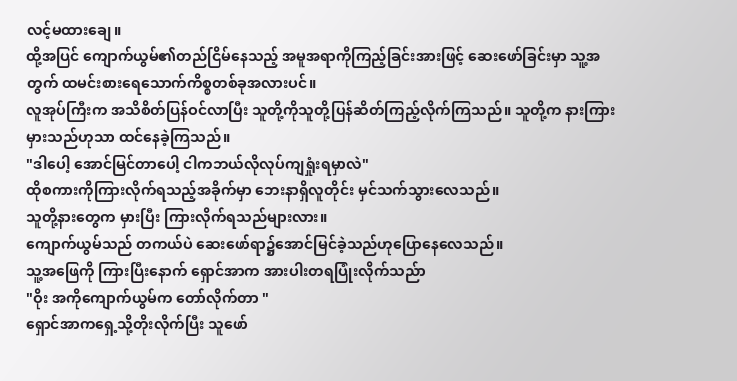လင့်မထားချေ။
ထို့အပြင် ကျောက်ယွမ်၏တည်ငြိမ်နေသည့် အမူအရာကိုကြည့်ခြင်းအားဖြင့် ဆေးဖော်ခြင်းမှာ သူ့အတွက် ထမင်းစားရေသောက်ကိစ္စတစ်ခုအလားပင်။
လူအုပ်ကြီးက အသိစိတ်ပြန်ဝင်လာပြီး သူတို့ကိုသူတို့ပြန်ဆိတ်ကြည့်လိုက်ကြသည်။ သူတို့က နားကြားမှားသည်ဟုသာ ထင်နေခဲ့ကြသည်။
"ဒါပေါ့ အောင်မြင်တာပေါ့ ငါကဘယ်လိုလုပ်ကျရှုံးရမှာလဲ"
ထိုစကားကိုကြားလိုက်ရသည့်အခိုက်မှာ ဘေးနာရှိလူတိုင်း မှင်သက်သွားလေသည်။
သူတို့နားတွေက မှားပြီး ကြားလိုက်ရသည်များလား။
ကျောက်ယွမ်သည် တကယ်ပဲ ဆေးဖော်ရာ၌အောင်မြင်ခဲ့သည်ဟုပြောနေလေသည်။
သူ့အဖြေကို ကြားပြီးနောက် ရှောင်အာက အားပါးတရပြုံးလိုက်သည်ာ
"ဝိုး အကိုကျောက်ယွမ်က တော်လိုက်တာ "
ရှောင်အာကရှေ့သို့တိုးလိုက်ပြီး သူဖော်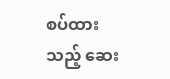စပ်ထားသည့် ဆေး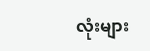လုံးများ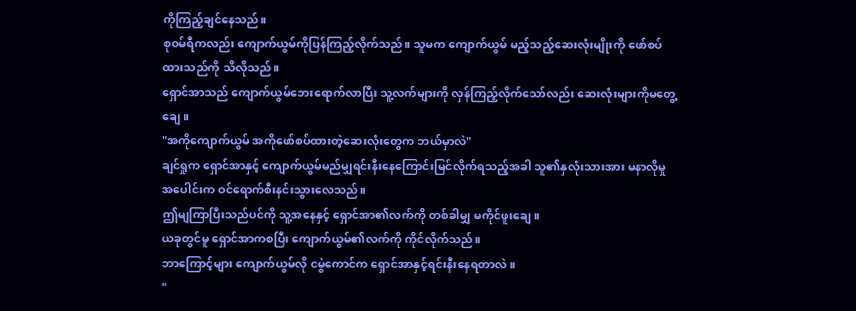ကိုကြည့်ချင်နေသည်။
စုဝမ်ရီကလည်း ကျောက်ယွမ်ကိုပြန်ကြည့်လိုက်သည်။ သူမက ကျောက်ယွမ် မည့်သည့်ဆေးလုံးမျိုးကို ဖော်စပ်ထားသည်ကို သိလိုသည်။
ရှောင်အာသည် ကျောက်ယွမ်ဘေးရောက်လာပြီး သူ့လက်များကို လှန်ကြည့်လိုက်သော်လည်း ဆေးလုံးများကိုမတွေ့ချေ။
"အကိုကျောက်ယွမ် အကိုဖော်စပ်ထားတဲ့ဆေးလုံးတွေက ဘယ်မှာလဲ"
ချင်ရှုက ရှောင်အာနှင့် ကျောက်ယွမ်မည်မျှရင်းနီးနေကြောင်းမြင်လိုက်ရသည့်အခါ သူ၏နှလုံးသားအား မနာလိုမှုအပေါင်းက ဝင်ရောက်စီးနင်းသွားလေသည်။
ဤမျကြာပြီးသည်ပင်ကို သူ့အနေနှင့် ရှောင်အာ၏လက်ကို တစ်ခါမျှ မကိုင်ဖူးချေ။
ယခုတွင်မူ ရှောင်အာကစပြီး ကျောက်ယွမ်၏လက်ကို ကိုင်လိုက်သည်။
ဘာကြောင့်များ ကျောက်ယွမ်လို ငမွဲကောင်က ရှောင်အာနှင့်ရင်းနီးနေရတာလဲ။
"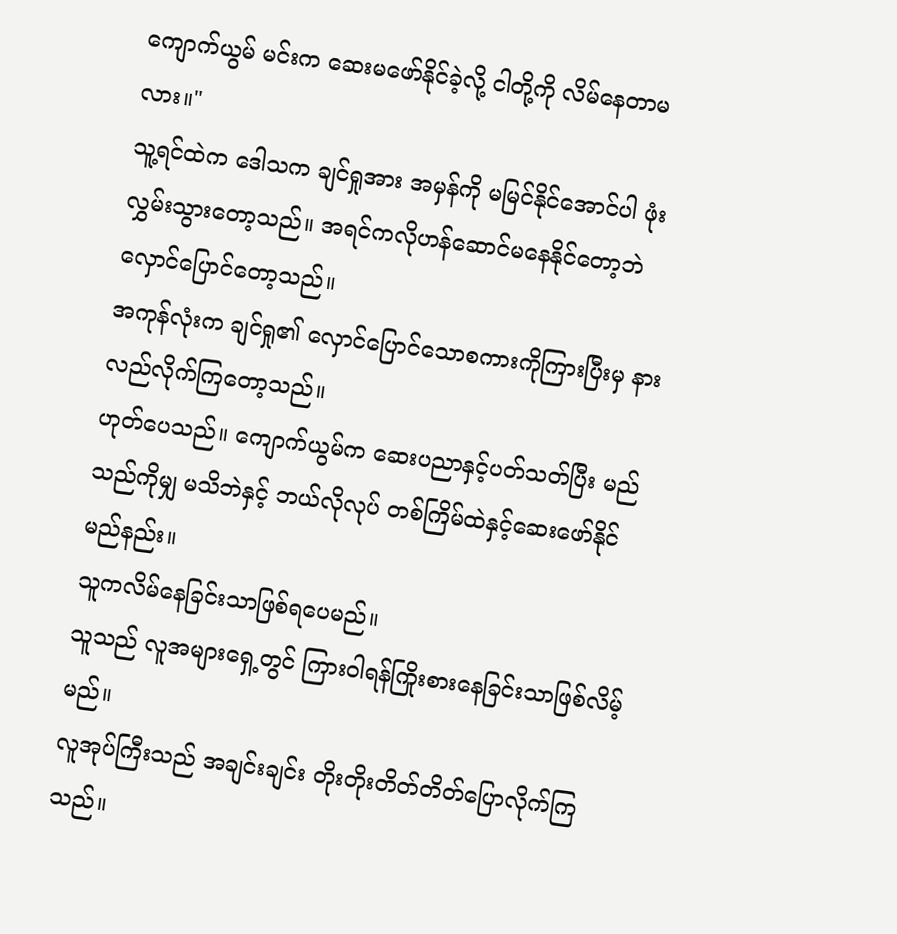ကျောက်ယွမ် မင်းက ဆေးမဖော်နိုင်ခဲ့လို့ ငါတို့ကို လိမ်နေတာမလား။"
သူ့ရင်ထဲက ဒေါသက ချင်ရှုအား အမှန်ကို မမြင်နိုင်အောင်ပါ ဖုံးလွှမ်းသွားတော့သည်။ အရင်ကလိုဟန်ဆောင်မနေနိုင်တော့ဘဲ လှောင်ပြောင်တော့သည်။
အကုန်လုံးက ချင်ရှု၏ လှောင်ပြောင်သောစကားကိုကြားပြီးမှ နားလည်လိုက်ကြတော့သည်။
ဟုတ်ပေသည်။ ကျောက်ယွမ်က ဆေးပညာနှင့်ပတ်သတ်ပြီး မည်သည်ကိုမျှ မသိဘဲနှင့် ဘယ်လိုလုပ် တစ်ကြိမ်ထဲနှင့်ဆေးဖော်နိုင်မည်နည်း။
သူကလိမ်နေခြင်းသာဖြစ်ရပေမည်။
သူသည် လူအများရှေ့တွင် ကြားဝါရန်ကြိုးစားနေခြင်းသာဖြစ်လိမ့်မည်။
လူအုပ်ကြီးသည် အချင်းချင်း တိုးတိုးတိတ်တိတ်ပြောလိုက်ကြသည်။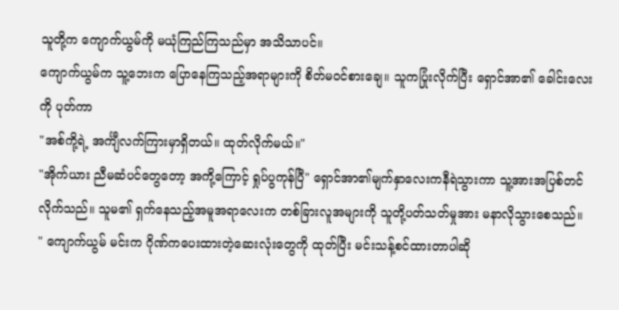သူတို့က ကျောက်ယွမ်ကို မယုံကြည်ကြသည်မှာ အသိသာပင်။
ကျောက်ယွမ်က သူ့ဘေးက ပြောနေကြသည့်အရာများကို စိတ်မဝင်စားချေ။ သူကပြုံးလိုက်ပြီး ရှောင်အာ၏ ခေါင်းလေးကို ပုတ်ကာ
"အစ်ကို့ရဲ့ အင်္ကျီလက်ကြားမှာရှိတယ်။ ထုတ်လိုက်မယ်။"
"အိုက်ယား ညီမဆံပင်တွေတော့ အကို့ကြောင့် ရှုပ်ပွကုန်ပြီ" ရှောင်အာ၏မျက်နှာလေးကနီရဲသွားကာ သူ့အားအပြစ်တင်လိုက်သည်။ သူမ၏ ရှက်နေသည့်အမူအရာလေးက တစ်ခြားလူအများကို သူတို့ပတ်သတ်မှုအား မနာလိုသွားစေသည်။
" ကျောက်ယွမ် မင်းက ဂိုဏ်ကပေးထားတဲ့ဆေးလုံးတွေကို ထုတ်ပြီး မင်းသန့်စင်ထားတာပါဆို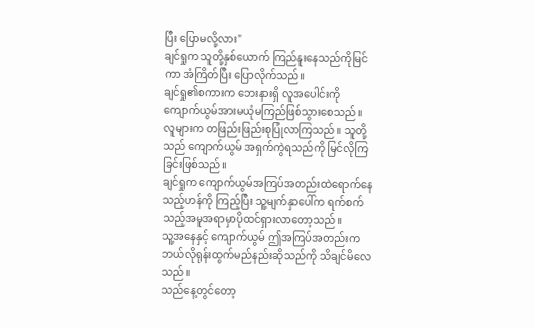ပြီး ပြောမလို့လား"
ချင်ရှုက သူတို့နှစ်ယောက် ကြည်နူးနေသည်ကိုမြင်ကာ အံကြိတ်ပြီး ပြောလိုက်သည်။
ချင်ရှု၏စကားက ဘေးနားရှိ လူအပေါင်းကို ကျောက်ယွမ်အားမယုံမကြည်ဖြစ်သွားစေသည်။
လူများက တဖြည်းဖြည်းစုပြုံလာကြသည်။ သူတို့သည် ကျောက်ယွမ် အရှက်ကွဲရသည်ကို မြင်လိုကြခြင်းဖြစ်သည်။
ချင်ရှုက ကျောက်ယွမ်အကြပ်အတည်းထဲရောက်နေသည့်ဟန်ကို ကြည့်ပြီး သူ့မျက်နှာပေါ်က ရက်စက်သည့်အမူအရာမှာပိုထင်ရှားလာတော့သည်။
သူ့အနေနှင့် ကျောက်ယွမ် ဤအကြပ်အတည်းက ဘယ်လိုရုန်းထွက်မည်နည်းဆိုသည်ကို သိချင်မိလေသည်။
သည်နေ့တွင်တော့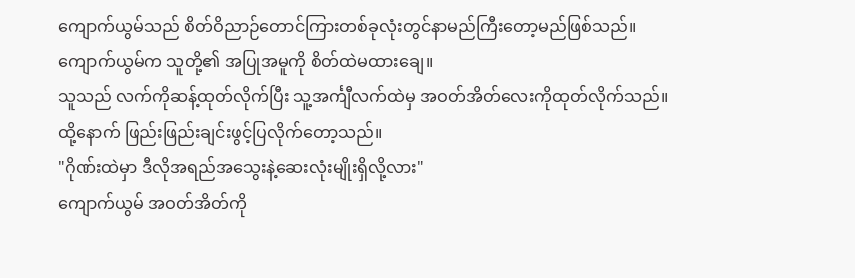ကျောက်ယွမ်သည် စိတ်ဝိညာဉ်တောင်ကြားတစ်ခုလုံးတွင်နာမည်ကြီးတော့မည်ဖြစ်သည်။
ကျောက်ယွမ်က သူတို့၏ အပြုအမူကို စိတ်ထဲမထားချေ။
သူသည် လက်ကိုဆန့်ထုတ်လိုက်ပြီး သူ့အင်္ကျီလက်ထဲမှ အဝတ်အိတ်လေးကိုထုတ်လိုက်သည်။
ထို့နောက် ဖြည်းဖြည်းချင်းဖွင့်ပြလိုက်တော့သည်။
"ဂိုဏ်းထဲမှာ ဒီလိုအရည်အသွေးနဲ့ဆေးလုံးမျိုးရှိလို့လား"
ကျောက်ယွမ် အဝတ်အိတ်ကို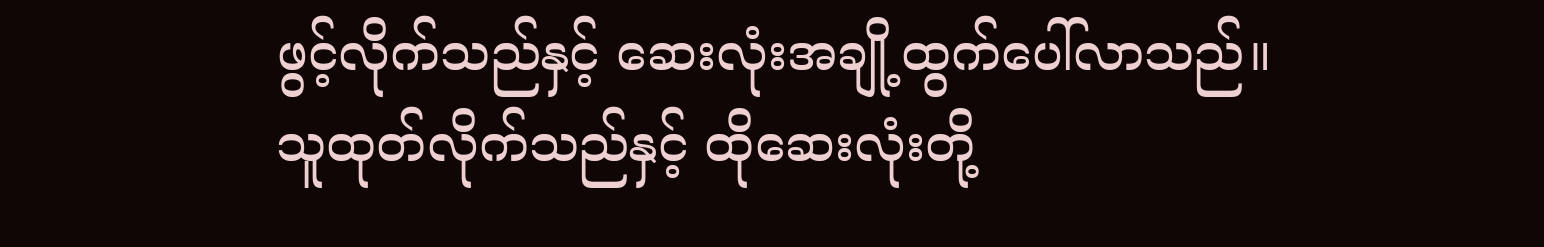ဖွင့်လိုက်သည်နှင့် ဆေးလုံးအချို့ထွက်ပေါ်လာသည်။
သူထုတ်လိုက်သည်နှင့် ထိုဆေးလုံးတို့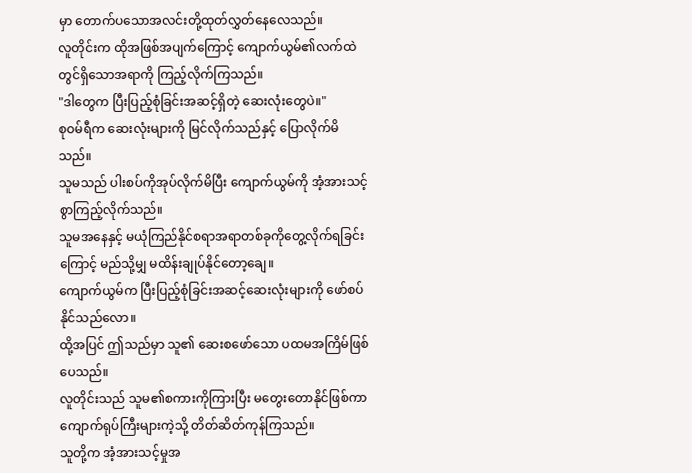မှာ တောက်ပသောအလင်းတို့ထုတ်လွှတ်နေလေသည်။
လူတိုင်းက ထိုအဖြစ်အပျက်ကြောင့် ကျောက်ယွမ်၏လက်ထဲတွင်ရှိသောအရာကို ကြည့်လိုက်ကြသည်။
"ဒါတွေက ပြီးပြည့်စုံခြင်းအဆင့်ရှိတဲ့ ဆေးလုံးတွေပဲ။"
စုဝမ်ရီက ဆေးလုံးများကို မြင်လိုက်သည်နှင့် ပြောလိုက်မိသည်။
သူမသည် ပါးစပ်ကိုအုပ်လိုက်မိပြီး ကျောက်ယွမ်ကို အံ့အားသင့်စွာကြည့်လိုက်သည်။
သူမအနေနှင့် မယုံကြည်နိုင်စရာအရာတစ်ခုကိုတွေ့လိုက်ရခြင်းကြောင့် မည်သို့မျှ မထိန်းချုပ်နိုင်တော့ချေ။
ကျောက်ယွမ်က ပြီးပြည့်စုံခြင်းအဆင့်ဆေးလုံးများကို ဖော်စပ်နိုင်သည်လော။
ထို့အပြင် ဤသည်မှာ သူ၏ ဆေးစဖော်သော ပထမအကြိမ်ဖြစ်ပေသည်။
လူတိုင်းသည် သူမ၏စကားကိုကြားပြီး မတွေးတောနိုင်ဖြစ်ကာ ကျောက်ရုပ်ကြီးများကဲ့သို့ တိတ်ဆိတ်ကုန်ကြသည်။
သူတို့က အံ့အားသင့်မှုအ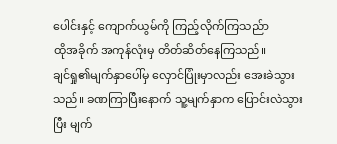ပေါင်းနှင့် ကျောက်ယွမ်ကို ကြည့်လိုက်ကြသည်ာ
ထိုအခိုက် အကုန်လုံးမှ တိတ်ဆိတ်နေကြသည်။
ချင်ရှု၏မျက်နှာပေါ်မှ လှောင်ပြုံးမှာလည်း အေးခဲသွားသည်။ ခဏကြာပြီးနောက် သူ့မျက်နှာက ပြောင်းလဲသွားပြီး မျက်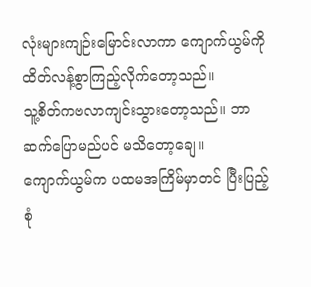လုံးများကျဉ်းမြောင်းလာကာ ကျောက်ယွမ်ကို ထိတ်လန့်စွာကြည့်လိုက်တော့သည်။
သူ့စိတ်ကဗလာကျင်းသွားတော့သည်။ ဘာဆက်ပြောမည်ပင် မသိတော့ချေ။
ကျောက်ယွမ်က ပထမအကြိမ်မှာတင် ပြီးပြည့်စုံ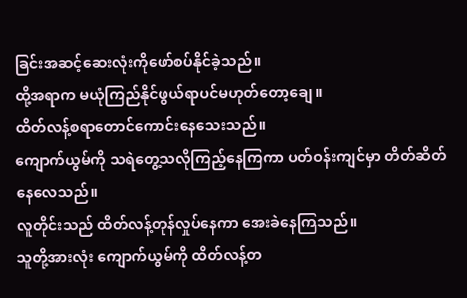ခြင်းအဆင့်ဆေးလုံးကိုဖော်စပ်နိုင်ခဲ့သည်။
ထို့အရာက မယုံကြည်နိုင်ဖွယ်ရာပင်မဟုတ်တော့ချေ။
ထိတ်လန့်စရာတောင်ကောင်းနေသေးသည်။
ကျောက်ယွမ်ကို သရဲတွေ့သလိုကြည့်နေကြကာ ပတ်ဝန်းကျင်မှာ တိတ်ဆိတ်နေလေသည်။
လူတိုင်းသည် ထိတ်လန့်တုန်လှုပ်နေကာ အေးခဲနေကြသည်။
သူတို့အားလုံး ကျောက်ယွမ်ကို ထိတ်လန့်တ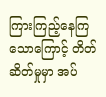ကြားကြည့်နေကြသောကြောင့် တိတ်ဆိတ်မှုမှာ အပ်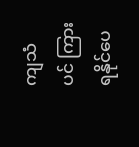ကျသံပင် ကြားရနိုင်ပေ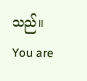သည်။
You are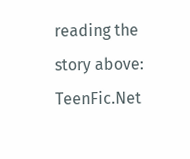reading the story above: TeenFic.Net